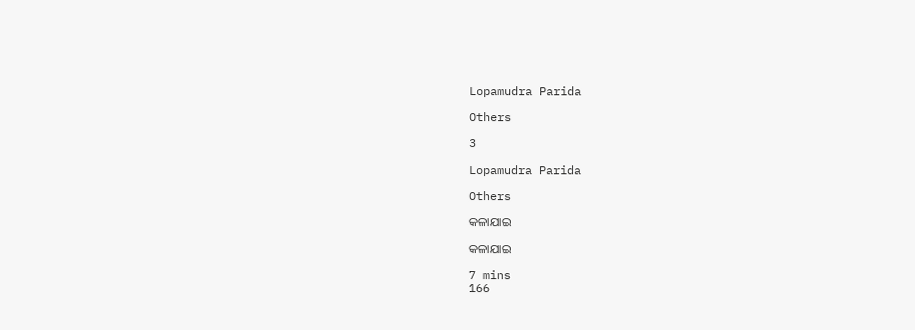Lopamudra Parida

Others

3

Lopamudra Parida

Others

କଳାଯାଇ

କଳାଯାଇ

7 mins
166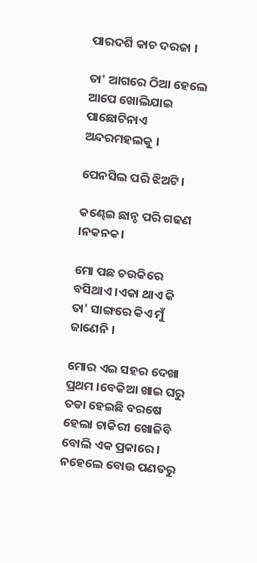ପାରଦର୍ଶି କାଚ ଦରଜା ।

ତା' ଆଗରେ ଠିଆ ହେଲେ ଆପେ ଖୋଲିଯାଇ ପାଛୋଟିନାଏ ଅନ୍ଦରମହଲକୁ ।

ପେନସିଲ ପରି ଝିଅଟି ।

କଣ୍ଢେଇ ଛାନ୍ଚ ପରି ଗଢଣ ।ନକନକ।

ମୋ ପଛ ଚଉକିରେ ବସିଥାଏ ।ଏକା ଥାଏ କି ତା' ସାଙ୍ଗରେ କିଏ ମୁଁ ଜାଣେନି ।

ମୋର ଏଇ ସହର ଦେଖା ପ୍ରଥମ ।ବେକିଆ ଖାଇ ଘରୁ ତଡା ହେଇଛି ବରଷେ ହେଲା ଚାକିରୀ ଖୋଜିବି ବୋଲି ଏକ ପ୍ରକାରେ । ନହେଲେ ବୋଉ ପଣତରୁ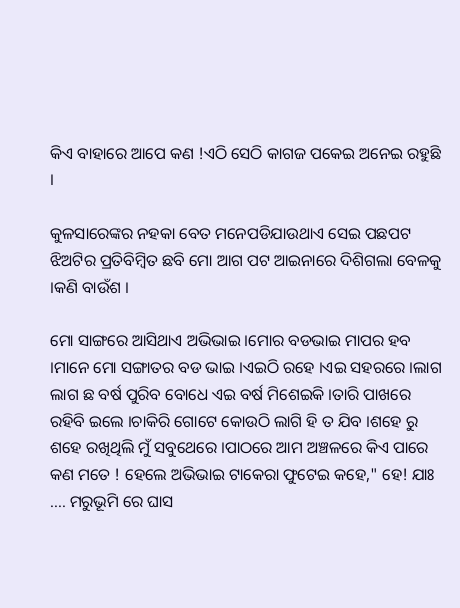କିଏ ବାହାରେ ଆପେ କଣ !ଏଠି ସେଠି କାଗଜ ପକେଇ ଅନେଇ ରହୁଛି ।

କୁଳସାରେଙ୍କର ନହକା ବେତ ମନେପଡିଯାଉଥାଏ ସେଇ ପଛପଟ ଝିଅଟିର ପ୍ରତିବିମ୍ବିତ ଛବି ମୋ ଆଗ ପଟ ଆଇନାରେ ଦିଶିଗଲା ବେଳକୁ ।କଣି ବାଉଁଶ ।

ମୋ ସାଙ୍ଗରେ ଆସିଥାଏ ଅଭିଭାଇ ।ମୋର ବଡଭାଇ ମାପର ହବ ।ମାନେ ମୋ ସଙ୍ଗାତର ବଡ ଭାଇ ।ଏଇଠି ରହେ ।ଏଇ ସହରରେ ।ଲାଗ ଲାଗ ଛ ବର୍ଷ ପୁରିବ ବୋଧେ ଏଇ ବର୍ଷ ମିଶେଇକି ।ତାରି ପାଖରେ ରହିବି ଇଲେ ।ଚାକିରି ଗୋଟେ କୋଉଠି ଲାଗି ହି ତ ଯିବ ।ଶହେ ରୁ ଶହେ ରଖିଥିଲି ମୁଁ ସବୁଥେରେ ।ପାଠରେ ଆମ ଅଞ୍ଚଳରେ କିଏ ପାରେ କଣ ମତେ ! ହେଲେ ଅଭିଭାଇ ଟାକେରା ଫୁଟେଇ କହେ," ହେ! ଯାଃ .... ମରୁଭୂମି ରେ ଘାସ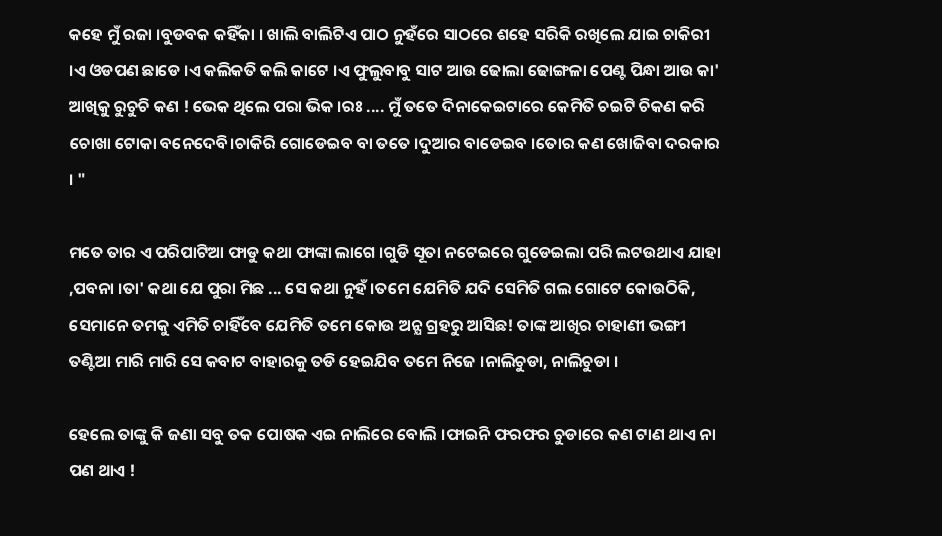କହେ ମୁଁ ରଜା ।ବୁଡବକ କହିଁକା । ଖାଲି ବାଲିଟିଏ ପାଠ ନୁହଁରେ ସାଠରେ ଶହେ ସରିକି ରଖିଲେ ଯାଇ ଚାକିରୀ ।ଏ ଓଡପଣ ଛାଡେ ।ଏ କଲିକତି କଲି କାଟେ ।ଏ ଫୁଲୁବାବୁ ସାଟ ଆଉ ଢୋଲା ଢୋଙ୍ଗଳା ପେଣ୍ଟ ପିନ୍ଧା ଆଉ କା' ଆଖିକୁ ରୁଚୁଚି କଣ ! ଭେକ ଥିଲେ ପରା ଭିକ ।ରଃ .... ମୁଁ ତତେ ଦିନାକେଇଟାରେ କେମିତି ଚଇଟି ଚିକଣ କରି ଚୋଖା ଟୋକା ବନେଦେବି।ଚାକିରି ଗୋଡେଇବ ବା ତତେ ।ଦୁଆର ବାଡେଇବ ।ତୋର କଣ ଖୋଜିବା ଦରକାର । "

ମତେ ତାର ଏ ପରିପାଟିଆ ଫାଡୁ କଥା ଫାଙ୍କା ଲାଗେ ।ଗୁଡି ସୂତା ନଟେଇରେ ଗୁଡେଇଲା ପରି ଲଟଉଥାଏ ଯାହା ,ପବନା ।ତା' କଥା ଯେ ପୁରା ମିଛ ... ସେ କଥା ନୁହଁ ।ତମେ ଯେମିତି ଯଦି ସେମିତି ଗଲ ଗୋଟେ କୋଉଠିକି, ସେମାନେ ତମକୁ ଏମିତି ଚାହିଁବେ ଯେମିତି ତମେ କୋଉ ଅନ୍ଯ ଗ୍ରହରୁ ଆସିଛ! ତାଙ୍କ ଆଖିର ଚାହାଣୀ ଭଙ୍ଗୀ ତଣ୍ଟିଆ ମାରି ମାରି ସେ କବାଟ ବାହାରକୁ ତଡି ହେଇଯିବ ତମେ ନିଜେ ।ନାଲିଚୁଡା, ନାଲିଚୁଡା ।

ହେଲେ ତାଙ୍କୁ କି ଜଣା ସବୁ ତକ ପୋଷକ ଏଇ ନାଲିରେ ବୋଲି ।ଫାଇନି ଫରଫର ଚୁଡାରେ କଣ ଟାଣ ଥାଏ ନା ପଣ ଥାଏ !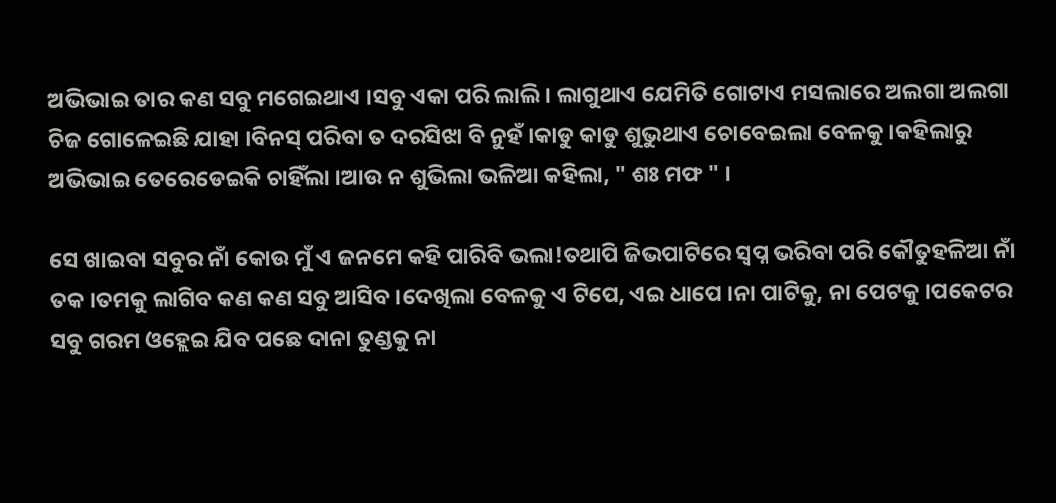ଅଭିଭାଇ ତାର କଣ ସବୁ ମଗେଇଥାଏ ।ସବୁ ଏକା ପରି ଲାଲି। ଲାଗୁଥାଏ ଯେମିତି ଗୋଟାଏ ମସଲାରେ ଅଲଗା ଅଲଗା ଚିଜ ଗୋଳେଇଛି ଯାହା ।ବିନସ୍ ପରିବା ତ ଦରସିଝା ବି ନୁହଁ ।କାଡୁ କାଡୁ ଶୁଭୁଥାଏ ଚୋବେଇଲା ବେଳକୁ ।କହିଲାରୁ ଅଭିଭାଇ ତେରେଡେଇକି ଚାହିଁଲା ।ଆଉ ନ ଶୁଭିଲା ଭଳିଆ କହିଲା, " ଶଃ ମଫ " ।

ସେ ଖାଇବା ସବୁର ନାଁ କୋଉ ମୁଁ ଏ ଜନମେ କହି ପାରିବି ଭଲା!ତଥାପି ଜିଭପାଟିରେ ସ୍ବପ୍ନ ଭରିବା ପରି କୌତୁହଳିଆ ନାଁ ତକ ।ତମକୁ ଲାଗିବ କଣ କଣ ସବୁ ଆସିବ ।ଦେଖିଲା ବେଳକୁ ଏ ଟିପେ, ଏଇ ଧାପେ ।ନା ପାଟିକୁ, ନା ପେଟକୁ ।ପକେଟର ସବୁ ଗରମ ଓହ୍ଲେଇ ଯିବ ପଛେ ଦାନା ତୁଣ୍ଡକୁ ନା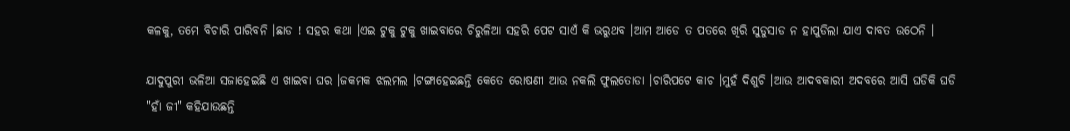କଳକୁ, ତମେ ବିଚାରି ପାରିବନି ।ଛାଡ ! ସହର କଥା ।ଏଇ ଟୁକୁ ଟୁକୁ ଖାଇବାରେ ଚିରୁଳିଆ ସହରି ପେଟ ସାଏଁ କି ଭରୁଥବ ।ଆମ ଆଡେ ତ ପତରେ ଖିରି ସୁଡୁସାଡ ନ ହାପୁଡିଲା ଯାଏ ଦାବତ ଉଠେନି ।

ଯାଦୁପୁରୀ ଭଳିଆ ସଜାହେଇଛି ଏ ଖାଇବା ଘର ।ଜକମକ ଝଲମଲ ।ଟଙ୍ଗାହେଇଛନ୍ତି କେତେ ରୋଷଣୀ ଆଉ ନକଲି ଫୁଲତୋଡା ।ଚାରିପଟେ କାଚ ।ମୁହଁ ଦିଶୁଚି ।ଆଉ ଆଦବକାରୀ ଅଦବରେ ଆସି ଘଡିକି ଘଡି "ହାଁ ଜୀ" କହିଯାଉଛନ୍ତି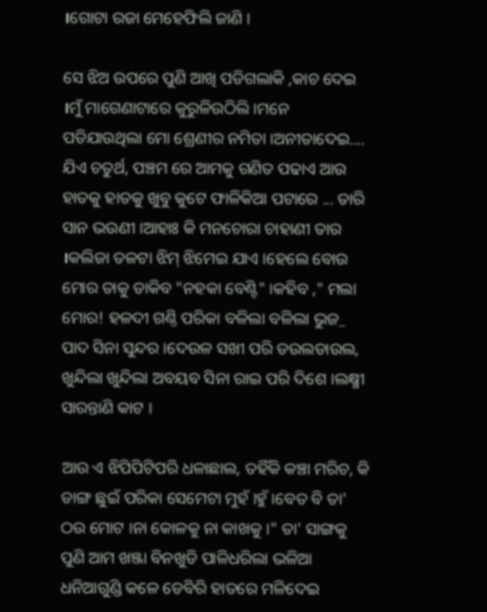।ଗୋଟା ରଜା ମେହେଫିଲି ଜାଣି ।

ସେ ଝିଅ ଉପରେ ପୁଣି ଆଖି ପଡିଗଲାକି ,କାଚ ଦେଇ ।ମୁଁ ମାଗେଣାଟାରେ କୁରୁଳିଉଠିଲି ।ମନେ ପଡିଯାଉଥିଲା ମୋ ଶ୍ରେଣୀର ନମିତା ।ଅନୀତାଦେଇ.... ଯିଏ ଚତୁର୍ଥ, ପଞ୍ଚମ ରେ ଆମକୁ ଗଣିତ ପଢାଏ ଆଉ ହାତକୁ ହାତକୁ ଖୁବୁ କୁଟେ ଫାଳିକିଆ ପଟାରେ ... ତାରି ସାନ ଭଉଣୀ ।ଆହାଃ କି ମନଚୋରା ଚାହାଣୀ ତାର ।କଲିଜା ତଳଟା ଝିମ୍ ଝିମେଇ ଯାଏ ।ହେଲେ ବୋଉ ମୋର ତାକୁ ଡାକିବ "ନହକା ବେଣ୍ଟି" ।କହିବ ," ମଲା ମୋର! ହଳଦୀ ଗଣ୍ଠି ପରିକା ବଳିଲା ବଳିଲା ଭୁଜ_ ପାଦ ସିନା ସୁନ୍ଦର ।ଦେଉଳ ସଖୀ ପରି ଡଉଲଡାଉଲ, ଖୁନ୍ଦିଲା ଖୁନ୍ଦିଲା ଅବୟବ ସିନା ରାଇ ପରି ଦିଶେ ।ଲକ୍ଷ୍ମୀ ସାରନ୍ତାଣି କାଟ ।

ଆଉ ଏ ଝିପିପିଟିପରି ଧଳାଛାଲ, ତହିଁକି କଞ୍ଚା ମରିଚ, କି ଡାଙ୍ଗ ଛୁଇଁ ପରିକା ସେମେଟା ମୁହଁ ।ହୁଁ ।ବେତ ବି ତା' ଠଉ ମୋଟ ।ନା କୋଳକୁ ନା କାଖକୁ ।" ତା' ସାଙ୍ଗକୁ ପୁଣି ଆମ ଖଞ୍ଜା ବିନଖୁଡି ପାଳିଧରିଲା ଭଳିଆ ଧନିଆଗୁଣ୍ଡି କଳେ ଡେବିରି ହାତରେ ମଳିଦେଇ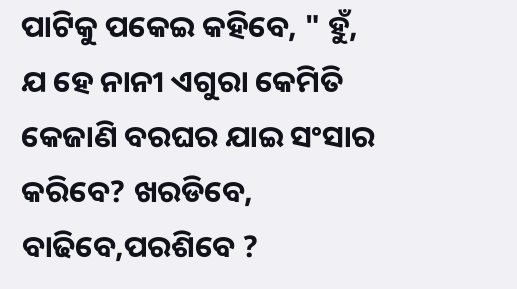ପାଟିକୁ ପକେଇ କହିବେ, " ହୁଁ, ଯ ହେ ନାନୀ ଏଗୁରା କେମିତି କେଜାଣି ବରଘର ଯାଇ ସଂସାର କରିବେ? ଖରଡିବେ, ବାଢିବେ,ପରଶିବେ ?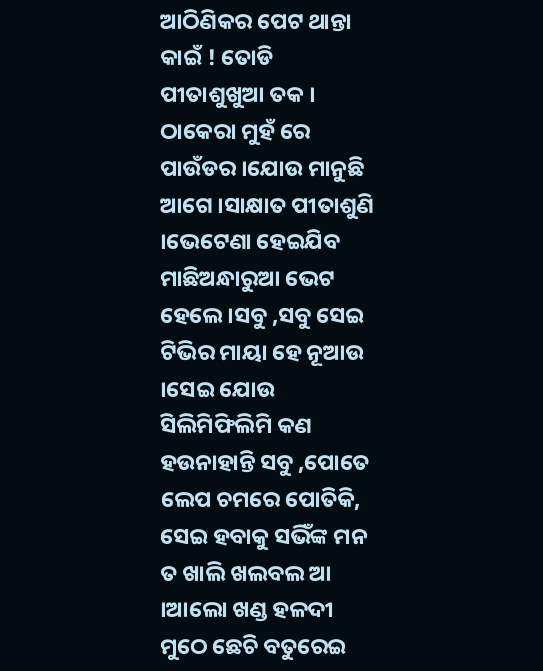ଆଠିଣିକର ପେଟ ଥାନ୍ତା କାଇଁ ! ତୋଡି ପୀତାଶୁଖୁଆ ତକ । ଠାକେରା ମୁହଁ ରେ ପାଉଁଡର ।ଯୋଉ ମାନୁଛି ଆଗେ ।ସାକ୍ଷାତ ପୀତାଶୁଣି ।ଭେଟେଣା ହେଇଯିବ ମାଛିଅନ୍ଧାରୁଆ ଭେଟ ହେଲେ ।ସବୁ ,ସବୁ ସେଇ ଟିଭିର ମାୟା ହେ ନୂଆଉ ।ସେଇ ଯୋଉ ସିଲିମିଫିଲିମି କଣ ହଉନାହାନ୍ତି ସବୁ ,ପୋତେ ଲେପ ଚମରେ ପୋତିକି, ସେଇ ହବାକୁ ସଭିଁଙ୍କ ମନ ତ ଖାଲି ଖଲବଲ ଆ ।ଆଲୋ ଖଣ୍ଡ ହଳଦୀ ମୁଠେ ଛେଚି ବତୁରେଇ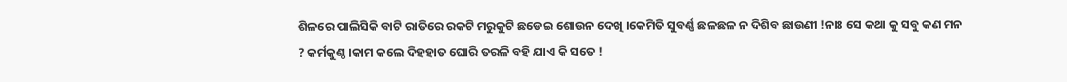ଶିଳରେ ପାଲିସିକି ବାଟି ରାତିରେ ରକଟି ମରୁକୁଟି ଛଡେଇ ଶୋଉନ ଦେଖି ।କେମିତି ସୁବର୍ଣ୍ଣ ଛଳଛଳ ନ ଦିଶିବ ଛାଉଣୀ !ନାଃ ସେ କଥା କୁ ସବୁ କଣ ମନ ? କର୍ମକୁଣ୍ଠ ।କାମ କଲେ ଦିହହାତ ଘୋରି ତରଳି ବହି ଯାଏ କି ସତେ !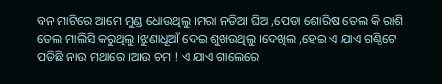ବନ ମାଟିରେ ଆମେ ମୁଣ୍ଡ ଧୋଉଥିଲୁ ।ମରା ନଡିଆ ଘିଅ ,ପେଡା ଶୋରିଷ ତେଲ କି ରାଶି ତେଲ ମାଲିସି କରୁଥିଲୁ ।ଝୁଣାଧୂଆଁ ଦେଇ ଶୁଖଉଥିଲୁ ।ଦେଖିଲ ,ହେଇ ଏ ଯାଏ ଗଣ୍ଠିଟେ ପଡିଛି ନାଉ ମଥାରେ ।ଆଉ ଚମ ! ଏ ଯାଏ ଗାଲେରେ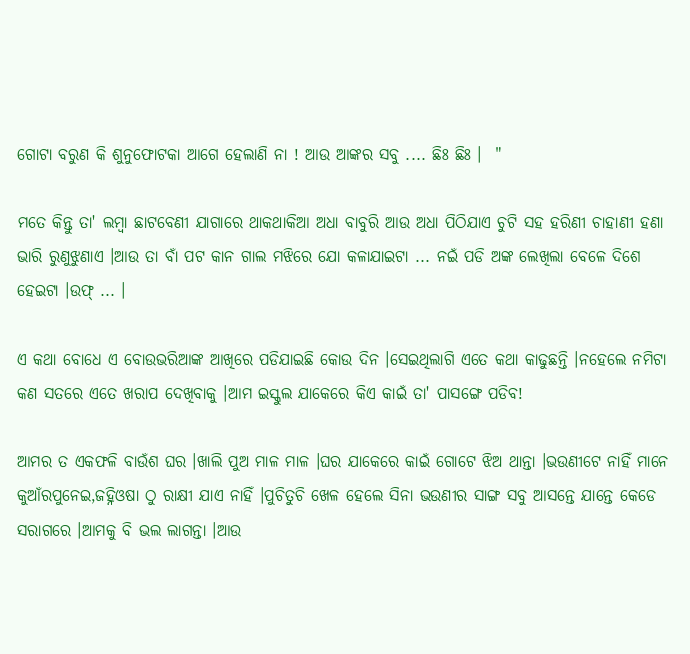ଗୋଟା ବରୁଣ କି ଶୁନୁଫୋଟକା ଆଗେ ହେଲାଣି ନା ! ଆଉ ଆଙ୍କର ସବୁ .... ଛିଃ ଛିଃ ।  "

ମତେ କିନ୍ତୁ ତା' ଲମ୍ବା ଛାଟବେଣୀ ଯାଗାରେ ଥାକଥାକିଆ ଅଧା ବାବୁରି ଆଉ ଅଧା ପିଠିଯାଏ ଚୁଟି ସହ ହରିଣୀ ଚାହାଣୀ ହଣା ଭାରି ରୁଣୁଝୁଣାଏ ।ଆଉ ତା ବାଁ ପଟ କାନ ଗାଲ ମଝିରେ ଯୋ କଳାଯାଇଟା ... ନଇଁ ପଡି ଅଙ୍କ ଲେଖିଲା ବେଳେ ଦିଶେ ହେଇଟା ।ଉଫ୍ ... ।

ଏ କଥା ବୋଧେ ଏ ବୋଉଭରିଆଙ୍କ ଆଖିରେ ପଡିଯାଇଛି କୋଉ ଦିନ ।ସେଇଥିଲାଗି ଏତେ କଥା କାଢୁଛନ୍ତି ।ନହେଲେ ନମିଟା କଣ ସତରେ ଏତେ ଖରାପ ଦେଖିବାକୁ ।ଆମ ଇସ୍କୁଲ ଯାକେରେ କିଏ କାଇଁ ତା' ପାସଙ୍ଗେ ପଡିବ!

ଆମର ତ ଏକଫଳି ବାଉଁଶ ଘର ।ଖାଲି ପୁଅ ମାଳ ମାଳ ।ଘର ଯାକେରେ କାଇଁ ଗୋଟେ ଝିଅ ଥାନ୍ତା ।ଭଉଣୀଟେ ନାହିଁ ମାନେ କୁଆଁରପୁନେଇ,ଜହ୍ନିଓଷା ଠୁ ରାକ୍ଷୀ ଯାଏ ନାହିଁ ।ପୁଚିତୁଚି ଖେଳ ହେଲେ ସିନା ଭଉଣୀର ସାଙ୍ଗ ସବୁ ଆସନ୍ତେ ଯାନ୍ତେ କେଡେ ସରାଗରେ ।ଆମକୁ ବି ଭଲ ଲାଗନ୍ତା ।ଆଉ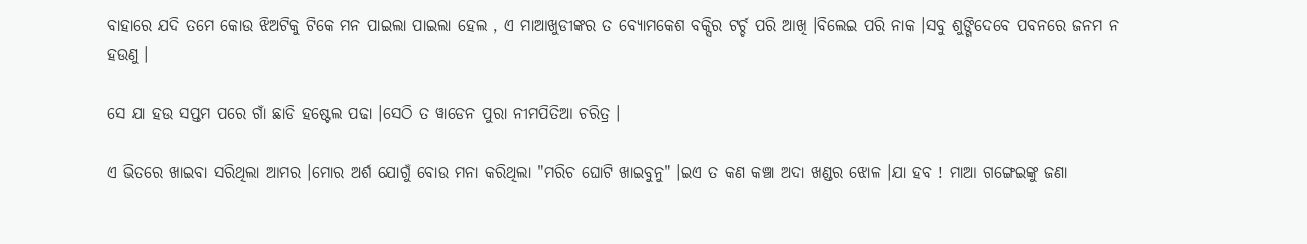ବାହାରେ ଯଦି ତମେ କୋଉ ଝିଅଟିକୁ ଟିକେ ମନ ପାଇଲା ପାଇଲା ହେଲ , ଏ ମାଆଖୁଡୀଙ୍କର ତ ବ୍ଯୋମକେଶ ବକ୍ସିର ଟର୍ଚ୍ଚ ପରି ଆଖି ।ବିଲେଇ ପରି ନାକ ।ସବୁ ଶୁଙ୍ଗିଦେବେ ପବନରେ ଜନମ ନ ହଉଣୁ ।

ସେ ଯା ହଉ ସପ୍ତମ ପରେ ଗାଁ ଛାଡି ହଷ୍ଟେଲ ପଢା ।ସେଠି ତ ୱାଡେନ ପୁରା ନୀମପିତିଆ ଚରିତ୍ର ।

ଏ ଭିତରେ ଖାଇବା ସରିଥିଲା ଆମର ।ମୋର ଅର୍ଶ ଯୋଗୁଁ ବୋଉ ମନା କରିଥିଲା "ମରିଚ ଘୋଟି ଖାଇବୁନୁ" ।ଇଏ ତ କଣ କଞ୍ଚା ଅଦା ଖଣ୍ଡର ଝୋଳ ।ଯା ହବ ! ମାଆ ଗଙ୍ଗେଇଙ୍କୁ ଜଣା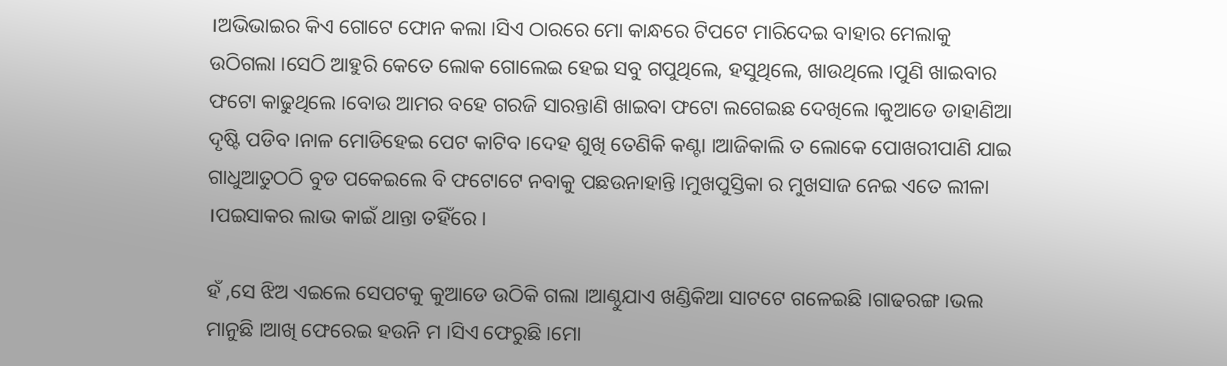।ଅଭିଭାଇର କିଏ ଗୋଟେ ଫୋନ କଲା ।ସିଏ ଠାରରେ ମୋ କାନ୍ଧରେ ଟିପଟେ ମାରିଦେଇ ବାହାର ମେଲାକୁ ଉଠିଗଲା ।ସେଠି ଆହୁରି କେତେ ଲୋକ ଗୋଲେଇ ହେଇ ସବୁ ଗପୁଥିଲେ, ହସୁଥିଲେ, ଖାଉଥିଲେ ।ପୁଣି ଖାଇବାର ଫଟୋ କାଢୁଥିଲେ ।ବୋଉ ଆମର ବହେ ଗରଜି ସାରନ୍ତାଣି ଖାଇବା ଫଟୋ ଲଗେଇଛ ଦେଖିଲେ ।କୁଆଡେ ଡାହାଣିଆ ଦୃଷ୍ଟି ପଡିବ ।ନାଳ ମୋଡିହେଇ ପେଟ କାଟିବ ।ଦେହ ଶୁଖି ତେଣିକି କଣ୍ଟା ।ଆଜିକାଲି ତ ଲୋକେ ପୋଖରୀପାଣି ଯାଇ ଗାଧୁଆତୁଠଠି ବୁଡ ପକେଇଲେ ବି ଫଟୋଟେ ନବାକୁ ପଛଉନାହାନ୍ତି ।ମୁଖପୁସ୍ତିକା ର ମୁଖସାଜ ନେଇ ଏତେ ଲୀଳା ।ପଇସାକର ଲାଭ କାଇଁ ଥାନ୍ତା ତହିଁରେ ।

ହଁ ,ସେ ଝିଅ ଏଇଲେ ସେପଟକୁ କୁଆଡେ ଉଠିକି ଗଲା ।ଆଣ୍ଠୁଯାଏ ଖଣ୍ଡିକିଆ ସାଟଟେ ଗଳେଇଛି ।ଗାଢରଙ୍ଗ ।ଭଲ ମାନୁଛି ।ଆଖି ଫେରେଇ ହଉନି ମ ।ସିଏ ଫେରୁଛି ।ମୋ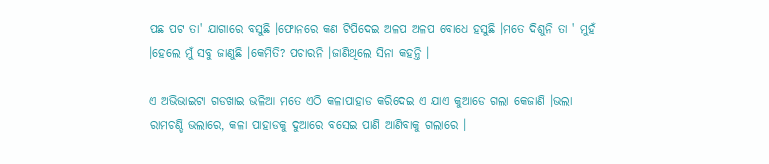ପଛ ପଟ ତା' ଯାଗାରେ ବସୁଛି ।ଫୋନରେ କଣ ଟିପିଦେଇ ଅଳପ ଅଳପ ବୋଧେ ହସୁଛି ।ମତେ ଦିଶୁନି ତା ' ମୁହଁ ।ହେଲେ ମୁଁ ସବୁ ଜାଣୁଛି ।କେମିତି? ପଚାରନି ।ଜାଣିଥିଲେ ସିନା କହନ୍ତି ।

ଏ ଅଭିଭାଇଟା ଗଡଖାଇ ଭଳିଆ ମତେ ଏଠି କଳାପାହାଡ କରିଦେଇ ଏ ଯାଏ କୁଆଡେ ଗଲା କେଜାଣି ।ଭଲା ରାମଚଣ୍ଡି ଭଲାରେ, କଳା ପାହାଡକୁ ଦୁଆରେ ବସେଇ ପାଣି ଆଣିବାକୁ ଗଲାରେ ।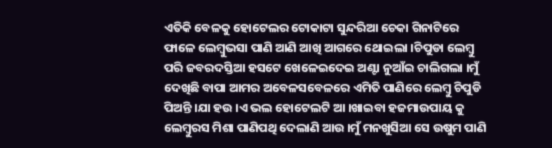ଏତିକି ବେଳକୁ ହୋଟେଲର ଟୋକାଟା ସୁନ୍ଦରିଆ ଚେକା ଗିନାଟିରେ ଫାଳେ ଲେମ୍ବୁଭସା ପାଣି ଆଣି ଆଖି ଆଗରେ ଥୋଇଲା ।ଚିପୁଡା ଲେମ୍ବୁ ପରି ଜବରଦସ୍ତିଆ ହସଟେ ଖେଳେଇଦେଇ ଅଣ୍ଟା ନୁଆଁଇ ଚାଲିଗଲା ।ମୁଁ ଦେଖିଛି ବାପା ଆମର ଅବେଳସବେଳରେ ଏମିତି ପାଣିରେ ଲେମ୍ବୁ ଚିପୁଡି ପିଅନ୍ତି ।ଯା ହଉ ।ଏ ଭଲ ହୋଟେଲଟି ଆ ।ଖାଇବା ହଜମାଉପାୟ କୁ ଲେମ୍ବୁରସ ମିଶା ପାଣିପଥି ଦେଲାଣି ଆଉ ।ମୁଁ ମନଖୁସିଆ ସେ ଉଷୁମ ପାଣି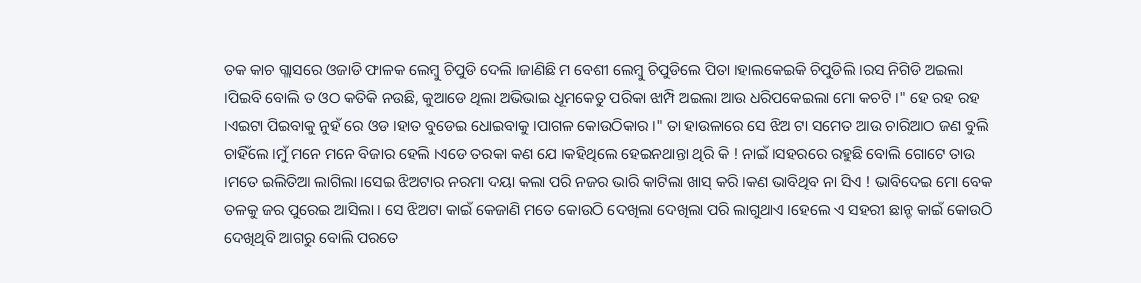ତକ କାଚ ଗ୍ଲାସରେ ଓଜାଡି ଫାଳକ ଲେମ୍ବୁ ଚିପୁଡି ଦେଲି ।ଜାଣିଛି ମ ବେଶୀ ଲେମ୍ବୁ ଚିପୁଡିଲେ ପିତା ।ହାଲକେଇକି ଚିପୁଡିଲି ।ରସ ନିଗିଡି ଅଇଲା ।ପିଇବି ବୋଲି ତ ଓଠ କତିକି ନଉଛି, କୁଆଡେ ଥିଲା ଅଭିଭାଇ ଧୂମକେତୁ ପରିକା ଝାମ୍ପି ଅଇଲା ଆଉ ଧରିପକେଇଲା ମୋ କଚଟି ।" ହେ ରହ ରହ ।ଏଇଟା ପିଇବାକୁ ନୁହଁ ରେ ଓଡ ।ହାତ ବୁଡେଇ ଧୋଇବାକୁ ।ପାଗଳ କୋଉଠିକାର ।" ତା ହାଉଳାରେ ସେ ଝିଅ ଟା ସମେତ ଆଉ ଚାରିଆଠ ଜଣ ବୁଲି ଚାହିଁଲେ ।ମୁଁ ମନେ ମନେ ବିଜାର ହେଲି ।ଏଡେ ତରକା କଣ ଯେ ।କହିଥିଲେ ହେଇନଥାନ୍ତା ଥିରି କି ! ନାଇଁ ।ସହରରେ ରହୁଛି ବୋଲି ଗୋଟେ ତାଉ ।ମତେ ଇଲିତିଆ ଲାଗିଲା ।ସେଇ ଝିଅଟାର ନରମା ଦୟା କଲା ପରି ନଜର ଭାରି କାଟିଲା ଖାସ୍ କରି ।କଣ ଭାବିଥିବ ନା ସିଏ ! ଭାବିଦେଇ ମୋ ବେକ ତଳକୁ ଜର ପୁରେଇ ଆସିଲା । ସେ ଝିଅଟା କାଇଁ କେଜାଣି ମତେ କୋଉଠି ଦେଖିଲା ଦେଖିଲା ପରି ଲାଗୁଥାଏ ।ହେଲେ ଏ ସହରୀ ଛାନ୍ଚ କାଇଁ କୋଉଠି ଦେଖିଥିବି ଆଗରୁ ବୋଲି ପରତେ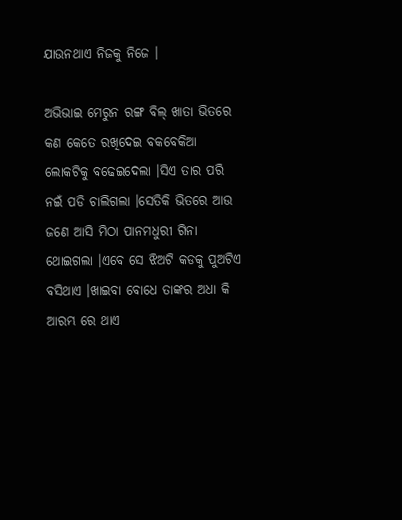ଯାଉନଥାଏ ନିଜକୁ ନିଜେ ।

ଅଭିଭାଇ ମେରୁନ ରଙ୍ଗ ବିଲ୍ ଖାତା ଭିତରେ କଣ କେତେ ରଖିଦେଇ ବକବେକିଆ ଲୋକଟିକୁ ବଢେଇଦେଲା ।ସିଏ ତାର ପରି ନଇଁ ପଡି ଚାଲିଗଲା ।ସେତିକି ଭିତରେ ଆଉ ଜଣେ ଆସି ମିଠା ପାନମଧୁରୀ ଗିନା ଥୋଇଗଲା ।ଏବେ ସେ ଝିଅଟି କଡକୁ ପୁଅଟିଏ ବସିଥାଏ ।ଖାଇବା ବୋଧେ ତାଙ୍କର ଅଧା କି ଆରମ୍ଭ ରେ ଥାଏ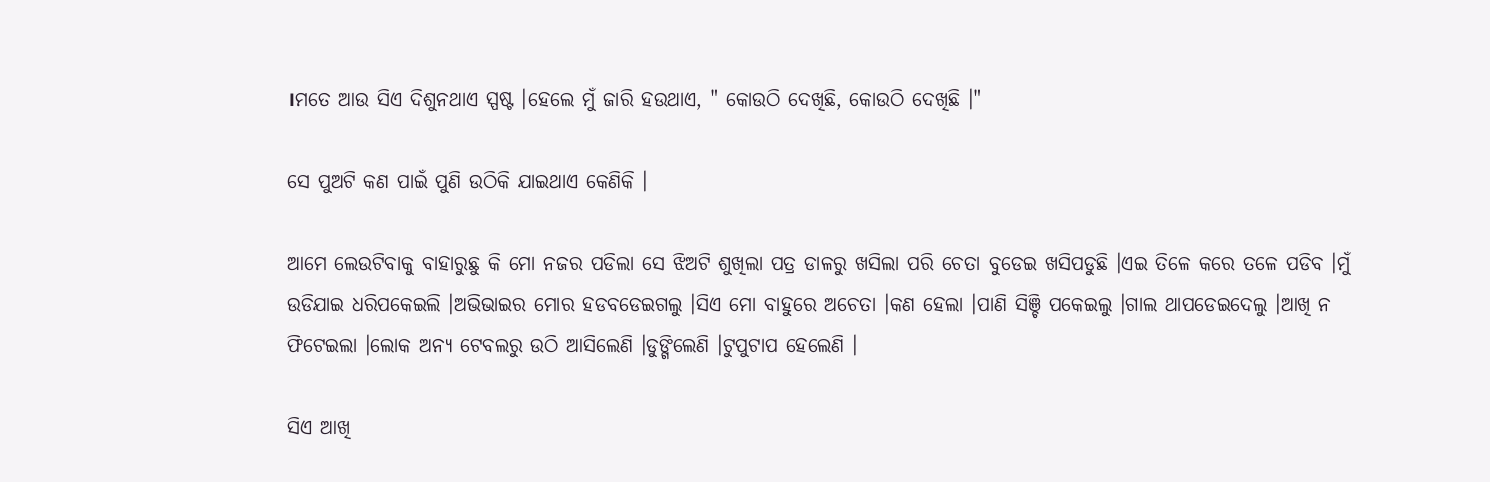।ମତେ ଆଉ ସିଏ ଦିଶୁନଥାଏ ସ୍ପଷ୍ଟ ।ହେଲେ ମୁଁ ଜାରି ହଉଥାଏ, " କୋଉଠି ଦେଖିଛି, କୋଉଠି ଦେଖିଛି ।"

ସେ ପୁଅଟି କଣ ପାଇଁ ପୁଣି ଉଠିକି ଯାଇଥାଏ କେଣିକି ।

ଆମେ ଲେଉଟିବାକୁ ବାହାରୁଛୁ କି ମୋ ନଜର ପଡିଲା ସେ ଝିଅଟି ଶୁଖିଲା ପତ୍ର ଡାଳରୁ ଖସିଲା ପରି ଚେତା ବୁଡେଇ ଖସିପଡୁଛି ।ଏଇ ତିଳେ କରେ ତଳେ ପଡିବ ।ମୁଁ ଉଡିଯାଇ ଧରିପକେଇଲି ।ଅଭିଭାଇର ମୋର ହଡବଡେଇଗଲୁ ।ସିଏ ମୋ ବାହୁରେ ଅଚେତା ।କଣ ହେଲା ।ପାଣି ସିଞ୍ଚି ପକେଇଲୁ ।ଗାଲ ଥାପଡେଇଦେଲୁ ।ଆଖି ନ ଫିଟେଇଲା ।ଲୋକ ଅନ୍ଯ ଟେବଲରୁ ଉଠି ଆସିଲେଣି ।ଡୁଙ୍ଗିଲେଣି ।ଟୁପୁଟାପ ହେଲେଣି ।

ସିଏ ଆଖି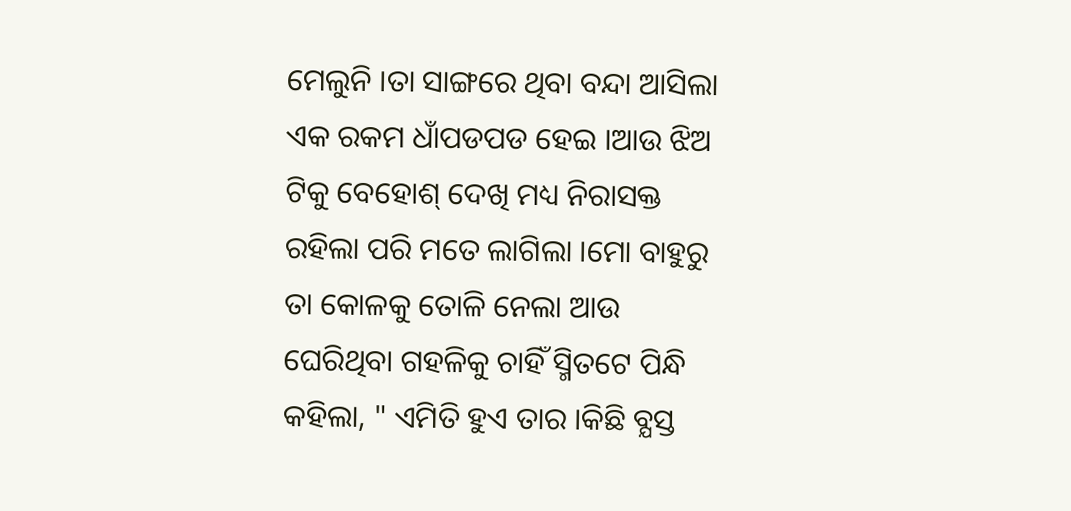ମେଲୁନି ।ତା ସାଙ୍ଗରେ ଥିବା ବନ୍ଦା ଆସିଲା ଏକ ରକମ ଧାଁପଡପଡ ହେଇ ।ଆଉ ଝିଅ ଟିକୁ ବେହୋଶ୍ ଦେଖି ମଧ୍ୟ ନିରାସକ୍ତ ରହିଲା ପରି ମତେ ଲାଗିଲା ।ମୋ ବାହୁରୁ ତା କୋଳକୁ ତୋଳି ନେଲା ଆଉ ଘେରିଥିବା ଗହଳିକୁ ଚାହିଁ ସ୍ମିତଟେ ପିନ୍ଧି କହିଲା, " ଏମିତି ହୁଏ ତାର ।କିଛି ବ୍ଯସ୍ତ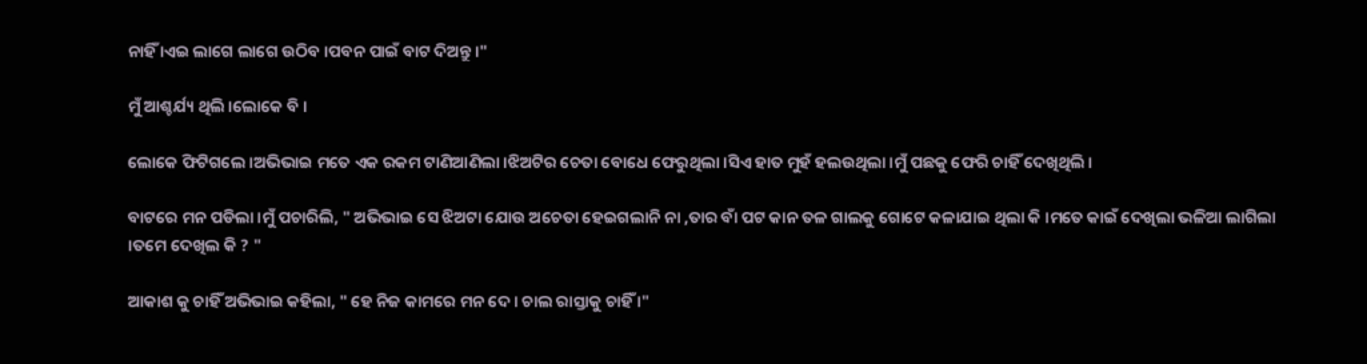ନାହିଁ ।ଏଇ ଲାଗେ ଲାଗେ ଉଠିବ ।ପବନ ପାଇଁ ବାଟ ଦିଅନ୍ତୁ ।"

ମୁଁ ଆଶ୍ଚର୍ଯ୍ୟ ଥିଲି ।ଲୋକେ ବି ।

ଲୋକେ ଫିଟିଗଲେ ।ଅଭିଭାଇ ମତେ ଏକ ରକମ ଟାଣିଆଣିଲା ।ଝିଅଟିର ଚେତା ବୋଧେ ଫେରୁଥିଲା ।ସିଏ ହାତ ମୁହଁ ହଲଉଥିଲା ।ମୁଁ ପଛକୁ ଫେରି ଚାହିଁ ଦେଖିଥିଲି ।

ବାଟରେ ମନ ପଡିଲା ।ମୁଁ ପଚାରିଲି, " ଅଭିଭାଇ ସେ ଝିଅଟା ଯୋଉ ଅଚେତା ହେଇଗଲାନି ନା ,ତାର ବାଁ ପଟ କାନ ତଳ ଗାଲକୁ ଗୋଟେ କଳାଯାଇ ଥିଲା କି ।ମତେ କାଇଁ ଦେଖିଲା ଭଳିଆ ଲାଗିଲା ।ତମେ ଦେଖିଲ କି ? "

ଆକାଶ କୁ ଚାହିଁ ଅଭିଭାଇ କହିଲା, " ହେ ନିଜ କାମରେ ମନ ଦେ । ଚାଲ ରାସ୍ତାକୁ ଚାହିଁ ।"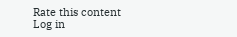Rate this content
Log in